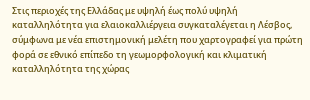Στις περιοχές της Ελλάδας με υψηλή έως πολύ υψηλή καταλληλότητα για ελαιοκαλλιέργεια συγκαταλέγεται η Λέσβος, σύμφωνα με νέα επιστημονική μελέτη που χαρτογραφεί για πρώτη φορά σε εθνικό επίπεδο τη γεωμορφολογική και κλιματική καταλληλότητα της χώρας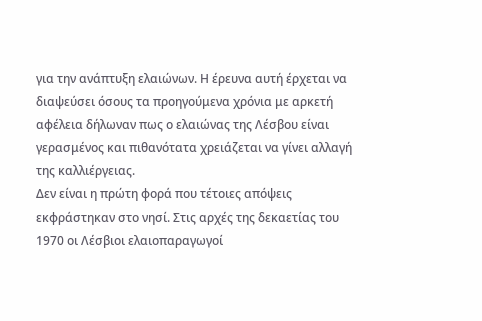για την ανάπτυξη ελαιώνων. Η έρευνα αυτή έρχεται να διαψεύσει όσους τα προηγούμενα χρόνια με αρκετή αφέλεια δήλωναν πως ο ελαιώνας της Λέσβου είναι γερασμένος και πιθανότατα χρειάζεται να γίνει αλλαγή της καλλιέργειας.
Δεν είναι η πρώτη φορά που τέτοιες απόψεις εκφράστηκαν στο νησί. Στις αρχές της δεκαετίας του 1970 οι Λέσβιοι ελαιοπαραγωγοί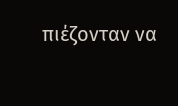πιέζονταν να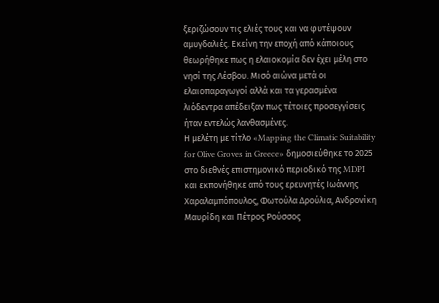ξεριζώσουν τις ελιές τους και να φυτέψουν αμυγδαλιές. Εκείνη την εποχή από κάποιους θεωρήθηκε πως η ελαιοκομία δεν έχει μέλη στο νησί της Λέσβου. Μισό αιώνα μετά οι ελαιοπαραγωγοί αλλά και τα γερασμένα λιόδεντρα απέδειξαν πως τέτοιες προσεγγίσεις ήταν εντελώς λανθασμένες.
Η μελέτη με τίτλο «Mapping the Climatic Suitability for Olive Groves in Greece» δημοσιεύθηκε το 2025 στο διεθνές επιστημονικό περιοδικό της MDPI και εκπονήθηκε από τους ερευνητές Ιωάννης Χαραλαμπόπουλος, Φωτούλα Δρούλια, Ανδρονίκη Μαυρίδη και Πέτρος Ρούσσος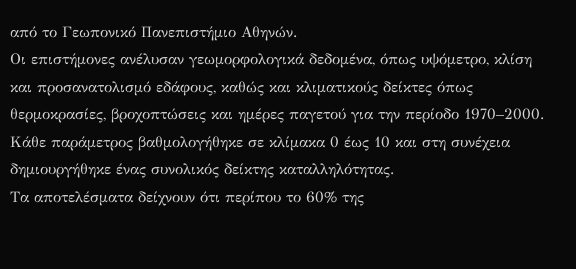από το Γεωπονικό Πανεπιστήμιο Αθηνών.
Οι επιστήμονες ανέλυσαν γεωμορφολογικά δεδομένα, όπως υψόμετρο, κλίση και προσανατολισμό εδάφους, καθώς και κλιματικούς δείκτες όπως θερμοκρασίες, βροχοπτώσεις και ημέρες παγετού για την περίοδο 1970–2000. Κάθε παράμετρος βαθμολογήθηκε σε κλίμακα 0 έως 10 και στη συνέχεια δημιουργήθηκε ένας συνολικός δείκτης καταλληλότητας.
Τα αποτελέσματα δείχνουν ότι περίπου το 60% της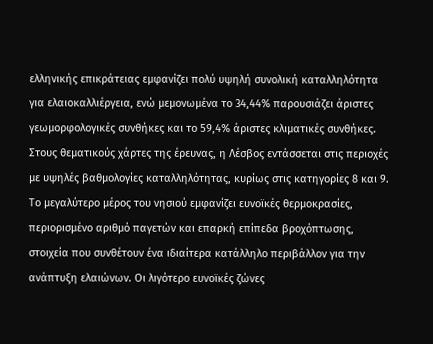ελληνικής επικράτειας εμφανίζει πολύ υψηλή συνολική καταλληλότητα για ελαιοκαλλιέργεια, ενώ μεμονωμένα το 34,44% παρουσιάζει άριστες γεωμορφολογικές συνθήκες και το 59,4% άριστες κλιματικές συνθήκες.
Στους θεματικούς χάρτες της έρευνας, η Λέσβος εντάσσεται στις περιοχές με υψηλές βαθμολογίες καταλληλότητας, κυρίως στις κατηγορίες 8 και 9. Το μεγαλύτερο μέρος του νησιού εμφανίζει ευνοϊκές θερμοκρασίες, περιορισμένο αριθμό παγετών και επαρκή επίπεδα βροχόπτωσης, στοιχεία που συνθέτουν ένα ιδιαίτερα κατάλληλο περιβάλλον για την ανάπτυξη ελαιώνων. Οι λιγότερο ευνοϊκές ζώνες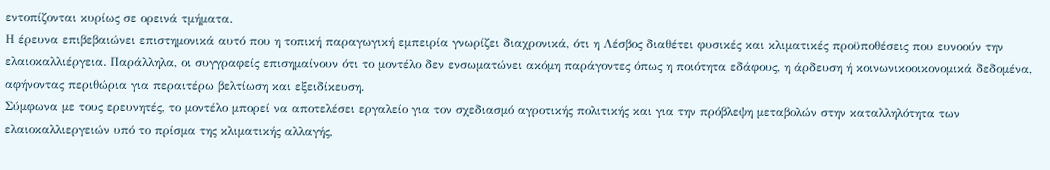εντοπίζονται κυρίως σε ορεινά τμήματα.
Η έρευνα επιβεβαιώνει επιστημονικά αυτό που η τοπική παραγωγική εμπειρία γνωρίζει διαχρονικά, ότι η Λέσβος διαθέτει φυσικές και κλιματικές προϋποθέσεις που ευνοούν την ελαιοκαλλιέργεια. Παράλληλα, οι συγγραφείς επισημαίνουν ότι το μοντέλο δεν ενσωματώνει ακόμη παράγοντες όπως η ποιότητα εδάφους, η άρδευση ή κοινωνικοοικονομικά δεδομένα, αφήνοντας περιθώρια για περαιτέρω βελτίωση και εξειδίκευση.
Σύμφωνα με τους ερευνητές, το μοντέλο μπορεί να αποτελέσει εργαλείο για τον σχεδιασμό αγροτικής πολιτικής και για την πρόβλεψη μεταβολών στην καταλληλότητα των ελαιοκαλλιεργειών υπό το πρίσμα της κλιματικής αλλαγής,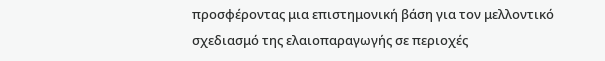προσφέροντας μια επιστημονική βάση για τον μελλοντικό σχεδιασμό της ελαιοπαραγωγής σε περιοχές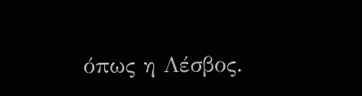όπως η Λέσβος.